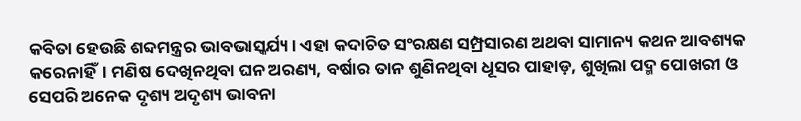କବିତା ହେଉଛି ଶବ୍ଦମନ୍ତ୍ରର ଭାବଭାସ୍କର୍ଯ୍ୟ। ଏହା କଦାଚିତ ସଂରକ୍ଷଣ ସମ୍ପ୍ରସାରଣ ଅଥବା ସାମାନ୍ୟ କଥନ ଆବଶ୍ୟକ କରେନାହିଁ। ମଣିଷ ଦେଖିନଥିବା ଘନ ଅରଣ୍ୟ, ବର୍ଷାର ତାନ ଶୁଣିନଥିବା ଧୂସର ପାହାଡ଼, ଶୁଖିଲା ପଦ୍ମ ପୋଖରୀ ଓ ସେପରି ଅନେକ ଦୃଶ୍ୟ ଅଦୃଶ୍ୟ ଭାବନା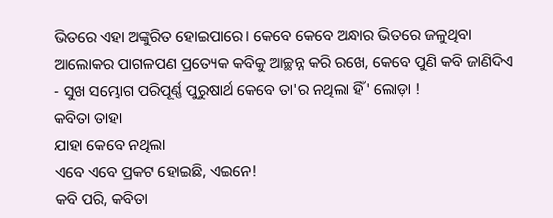ଭିତରେ ଏହା ଅଙ୍କୁରିତ ହୋଇପାରେ। କେବେ କେବେ ଅନ୍ଧାର ଭିତରେ ଜଳୁଥିବା ଆଲୋକର ପାଗଳପଣ ପ୍ରତ୍ୟେକ କବିକୁ ଆଚ୍ଛନ୍ନ କରି ରଖେ, କେବେ ପୁଣି କବି ଜାଣିଦିଏ - ସୁଖ ସମ୍ଭୋଗ ପରିପୂର୍ଣ୍ଣ ପୁରୁଷାର୍ଥ କେବେ ତା'ର ନଥିଲା ହିଁ' ଲୋଡ଼ା !
କବିତା ତାହା
ଯାହା କେବେ ନଥିଲା
ଏବେ ଏବେ ପ୍ରକଟ ହୋଇଛି, ଏଇନେ!
କବି ପରି, କବିତା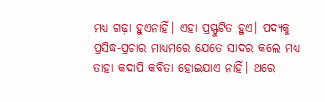ମଧ୍ୟ ଗଢ଼ା ହୁଏନାହିଁ। ଏହା ପ୍ରସ୍ଫୁଟିତ ହୁଏ। ପଦ୍ୟକୁ ପ୍ରସିଦ୍ଧ-ପ୍ରଚାର ମାଧ୍ୟମରେ ଯେତେ ସାଦର କଲେ ମଧ୍ୟ ତାହା କଦାପି କବିତା ହୋଇଯାଏ ନାହିଁ। ଥରେ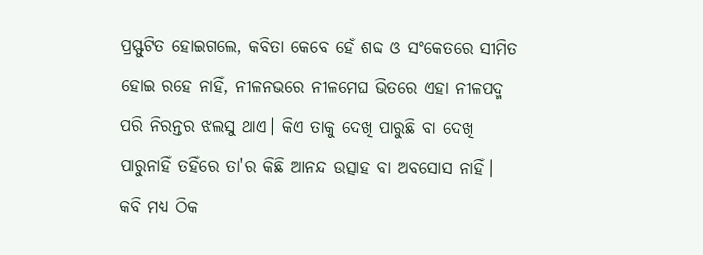ପ୍ରସ୍ଫୁଟିତ ହୋଇଗଲେ, କବିତା କେବେ ହେଁ ଶବ୍ଦ ଓ ସଂକେତରେ ସୀମିତ ହୋଇ ରହେ ନାହିଁ, ନୀଳନଭରେ ନୀଳମେଘ ଭିତରେ ଏହା ନୀଳପଦ୍ମ ପରି ନିରନ୍ତର ଝଲସୁ ଥାଏ। କିଏ ତାକୁ ଦେଖି ପାରୁଛି ବା ଦେଖି ପାରୁନାହିଁ ତହିଁରେ ତା'ର କିଛି ଆନନ୍ଦ ଉତ୍ସାହ ବା ଅବସୋସ ନାହିଁ। କବି ମଧ୍ୟ ଠିକ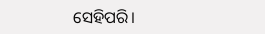ସେହିପରି।